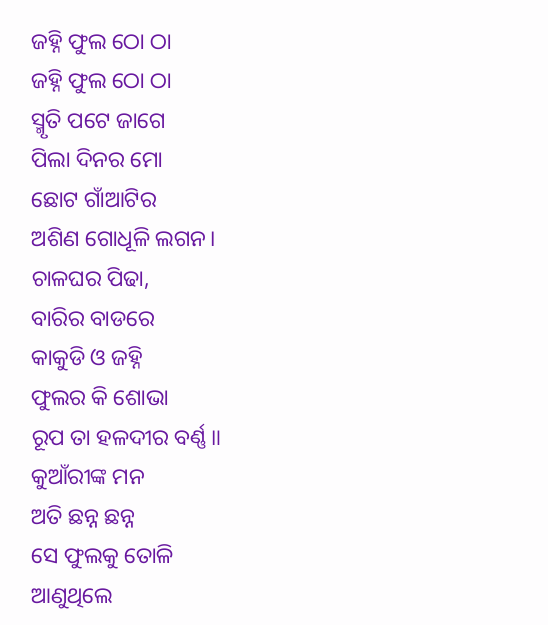ଜହ୍ନି ଫୁଲ ଠୋ ଠା
ଜହ୍ନି ଫୁଲ ଠୋ ଠା
ସ୍ମୃତି ପଟେ ଜାଗେ
ପିଲା ଦିନର ମୋ
ଛୋଟ ଗାଁଆଟିର
ଅଶିଣ ଗୋଧୂଳି ଲଗନ।
ଚାଳଘର ପିଢା,
ବାରିର ବାଡରେ
କାକୁଡି ଓ ଜହ୍ନି
ଫୁଲର କି ଶୋଭା
ରୂପ ତା ହଳଦୀର ବର୍ଣ୍ଣ॥
କୁଆଁରୀଙ୍କ ମନ
ଅତି ଛନ୍ନ ଛନ୍ନ
ସେ ଫୁଲକୁ ତୋଳି
ଆଣୁଥିଲେ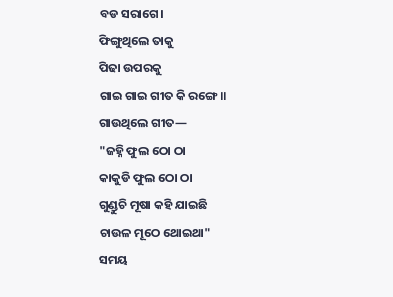ବଡ ସରାଗେ।
ଫିଙ୍ଗୁଥିଲେ ତାକୁ
ପିଢା ଉପରକୁ
ଗାଇ ଗାଇ ଗୀତ କି ରଙ୍ଗେ॥
ଗାଉଥିଲେ ଗୀତ—
"ଜହ୍ନି ଫୁଲ ଠୋ ଠା
କାକୁଡି ଫୁଲ ଠୋ ଠା
ଗୁଣ୍ଡୁଚି ମୂଷା କହି ଯାଇଛି
ଚାଉଳ ମୂଠେ ଥୋଇଥା"
ସମୟ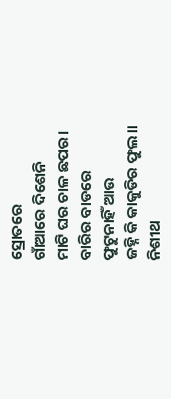ସ୍ରୋତରେ
ଗାଁଆରେ ଦିଶେନି
ମାଟି ଘର ଚାଳ ଛପର।
ବାରିର ବାଡରେ
ଫୁଟୁନାହିଁ ଆଉ
ଜହ୍ନି କି କାକୁଡିର ଫୁଲ॥
ନିଶୀଥ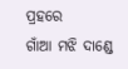ପ୍ରହରେ
ଗାଁଆ ମଝି ଦାଣ୍ଡେ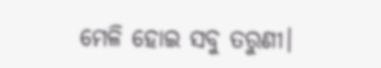ମେଳି ହୋଇ ସବୁ ତରୁଣୀ।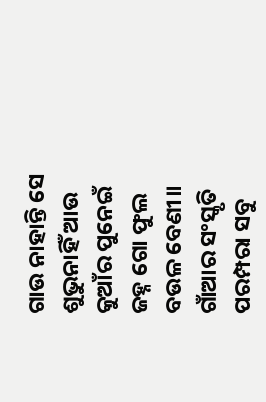ଗାଉ ନାହାନ୍ତି ସେ
ଶୁଭୁନାହିଁ ଆଉ
କୁଆଁର ପୁନେଇଁ
ଜହ୍ନ ଗୋ ଫୁଲ ବଉଳ ବେଣୀ॥
ଗାଁଆର ସଂସ୍କୃତି
ପରମ୍ପରା ସବୁ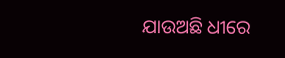ଯାଉଅଛି ଧୀରେ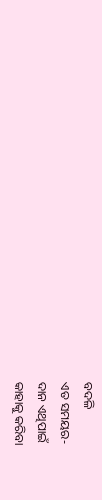ବଦଳି
ଏତ ସମୟର-
ଦାନ ଏଥିପାଇଁ
କାହାକୁ କରିବା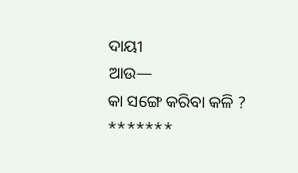ଦାୟୀ
ଆଉ—
କା ସଙ୍ଗେ କରିବା କଳି ?
*******